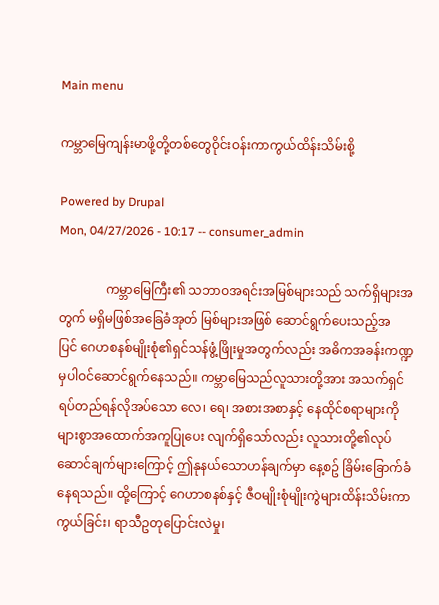Main menu

ကမ္ဘာမြေကျန်းမာဖို့တို့တစ်တွေဝိုင်းဝန်းကာကွယ်ထိန်းသိမ်းစို့

Powered by Drupal
Mon, 04/27/2026 - 10:17 -- consumer_admin

               ကမ္ဘာမြေကြီး၏ သဘာဝအရင်းအမြစ်များသည် သက်ရှိများအတွက် မရှိမဖြစ်အခြေခံအုတ် မြစ်များအဖြစ် ‌ဆောင်ရွက်ပေးသည့်အပြင် ‌ဂေဟစနစ်မျိုးစုံ၏ရှင်သန်ဖွံ့ဖြိုးမှုအတွက်လည်း အဓိကအခန်းကဏ္ဍမှပါဝင်ဆောင်ရွက်နေသည်။ ကမ္ဘာမြေသည်လူသားတို့အား အသက်ရှင် ရပ်တည်ရန်လိုအပ်သော လေ၊ ရေ၊ အစားအစာနှင့် နေထိုင်စရာများကို များစွာအထောက်အကူပြုပေး လျက်ရှိသော်လည်း လူသားတို့၏လုပ်ဆောင်ချက်များကြောင့် ဤနုနယ်သောဟန်ချက်မှာ နေ့စဥ် ခြိမ်းခြောက်ခံနေရသည်။ ထို့ကြောင့် ဂေဟာစနစ်နှင့် ဇီဝမျိုးစုံမျိုးကွဲများထိန်းသိမ်းကာကွယ်ခြင်း၊ ရာသီဥတုပြောင်းလဲမှု၊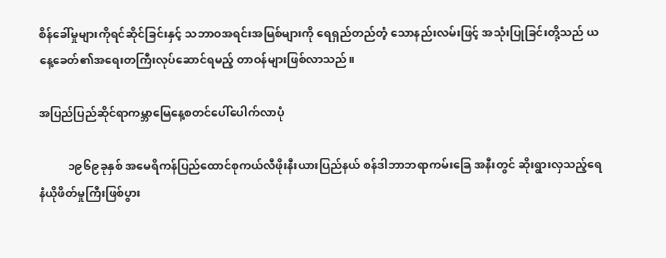စိန်ခေါ်မှုများကိုရင်ဆိုင်ခြင်းနှင့် သဘာဝအရင်းအမြစ်များကို ရေရှည်တည်တံ့ သောနည်းလမ်းဖြင့် အသုံးပြုခြင်းတို့သည် ယနေ့ခေတ်၏အရေးတကြီးလုပ်ဆောင်ရမည့် တာဝန်များဖြစ်လာသည်။

အပြည်ပြည်ဆိုင်ရာကမ္ဘာမြေနေ့စတင်ပေါ်ပေါက်လာပုံ

          ၁၉၆၉ခုနှစ် အမေရိကန်ပြည်ထောင်စုကယ်လီဖိုးနီးယားပြည်နယ် စန်ဒါဘာဘရာကမ်းခြေ အနီးတွင် ဆိုးရွားလှသည့်ရေနံယိုဖိတ်မှုကြီးဖြစ်ပွား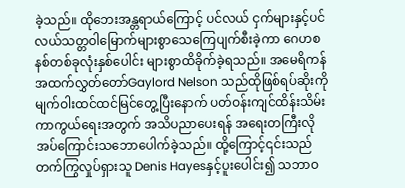ခဲ့သည်။ ထိုဘေးအန္တရာယ်ကြောင့် ပင်လယ် ငှက်များနှင့်ပင်လယ်သတ္တဝါမြောက်များစွာသေကြေပျက်စီးခဲ့ကာ ဂေဟစနစ်တစ်ခုလုံးနှစ်ပေါင်း များစွာထိခိုက်ခဲ့ရသည်။ အမေရိကန်အထက်လွှတ်တော်Gaylord Nelson သည်ထိုဖြစ်ရပ်ဆိုးကို မျက်ဝါးထင်ထင်မြင်တွေ့ပြီးနောက် ပတ်ဝန်းကျင်ထိန်းသိမ်းကာကွယ်ရေးအတွက် အသိပညာပေးရန် အရေးတကြီးလိုအပ်ကြောင်းသဘောပေါက်ခဲ့သည်။ ထို့ကြောင့်၎င်းသည်တက်ကြွလှုပ်ရှားသူ Denis Hayesနှင့်ပူးပေါင်း၍ သဘာဝ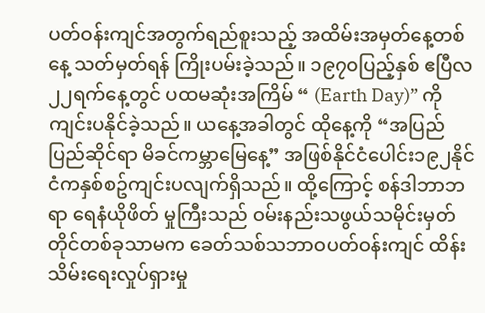ပတ်ဝန်းကျင်အတွက်ရည်စူးသည့် အထိမ်းအမှတ်နေ့တစ်နေ့ သတ်မှတ်ရန် ကြိုးပမ်းခဲ့သည်။ ၁၉၇၀ပြည့်နှစ် ဧပြီလ၂၂ရက်နေ့တွင် ပထမဆုံးအကြိမ် “ (Earth Day)” ကိုကျင်းပနိုင်ခဲ့သည်။ ယနေ့အခါတွင် ထိုနေ့ကို “အပြည်ပြည်ဆိုင်ရာ မိခင်ကမ္ဘာမြေနေ့” အဖြစ်နိုင်ငံပေါင်း၁၉၂နိုင်ငံကနှစ်စဥ်ကျင်းပလျက်ရှိသည်။ ထို့ကြောင့် စန်ဒါဘာဘရာ ရေနံယိုဖိတ် မှုကြီးသည် ဝမ်းနည်းသဖွယ်သမိုင်းမှတ်တိုင်တစ်ခုသာမက ခေတ်သစ်သဘာဝပတ်ဝန်းကျင် ထိန်းသိမ်းရေးလှုပ်ရှားမှု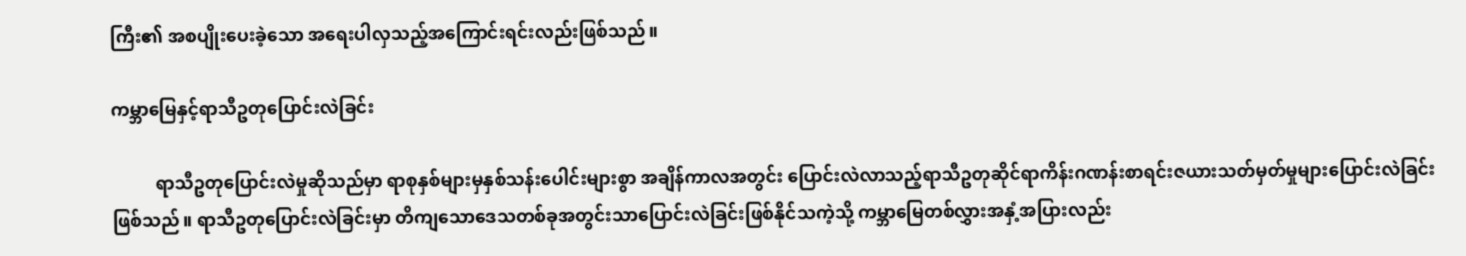ကြီး၏ အစပျိုးပေးခဲ့သော အရေးပါလှသည့်အကြောင်းရင်းလည်းဖြစ်သည်။

ကမ္ဘာမြေနှင့်ရာသီဥတုပြောင်းလဲခြင်း

          ရာသီဥတုပြောင်းလဲမှုဆိုသည်မှာ ရာစုနှစ်များမှနှစ်သန်းပေါင်းများစွာ အချိန်ကာလအတွင်း ပြောင်းလဲလာသည့်ရာသီဥတုဆိုင်ရာကိန်းဂဏန်းစာရင်းဇယားသတ်မှတ်မှုများပြောင်းလဲခြင်းဖြစ်သည်။ ရာသီဥတုပြောင်းလဲခြင်းမှာ တိကျသော‌ဒေသတစ်ခုအတွင်းသာပြောင်းလဲခြင်းဖြစ်နိုင်သကဲ့သို့ ကမ္ဘာမြေတစ်လွှားအနှံ့အပြားလည်း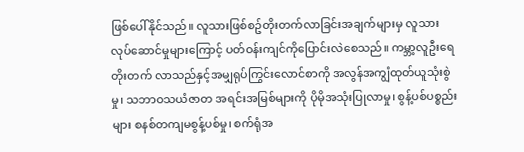ဖြစ်ပေါ်နိုင်သည်။ လူသားဖြစ်စဥ်တိုးတက်လာခြင်းအချက်များမှ လူသားလုပ်ဆောင်မှုများကြောင့် ပတ်ဝန်းကျင်ကိုပြောင်းလဲစေသည်။ ကမ္ဘာ့လူဦးရေ တိုးတက် လာသည်နှင့်အမျှရုပ်ကြွင်းလောင်စာကို အလွန်အကျွံထုတ်ယူသုံးစွဲမှု၊ သဘာဝသယံဇာတ အရင်းအမြစ်များကို ပိုမိုအသုံးပြုလာမှု၊ စွန့်ပစ်ပစ္စည်းများ စနစ်တကျမစွန့်ပစ်မှု၊ စက်ရုံအ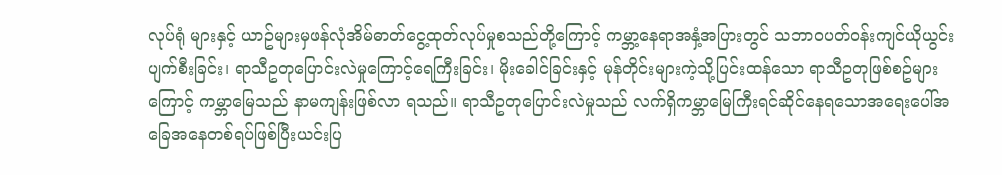လုပ်ရုံ များနှင့် ယာဥ်များမှဖန်လုံအိမ်ဓာတ်ငွေ့ထုတ်လုပ်မှုစသည်တို့ကြောင့် ကမ္ဘာ့နေရာအနှံ့အပြားတွင် သဘာဝပတ်ဝန်းကျင်ယိုယွင်းပျက်စီးခြင်း၊ ရာသီဥတုပြောင်းလဲမှုကြောင့်ရေကြီးခြင်း၊ မိုးခေါင်ခြင်းနှင့် မုန်တိုင်းများကဲ့သို့ပြင်းထန်သော ရာသီဥတုဖြစ်စဥ်များကြောင့် ကမ္ဘာမြေသည် နာမကျန်းဖြစ်လာ ရသည်။ ရာသီဥတုပြောင်းလဲမှုသည် လက်ရှိကမ္ဘာမြေကြီးရင်ဆိုင်နေရသောအရေးပေါ်အခြေအနေတစ်ရပ်ဖြစ်ပြီးယင်းပြ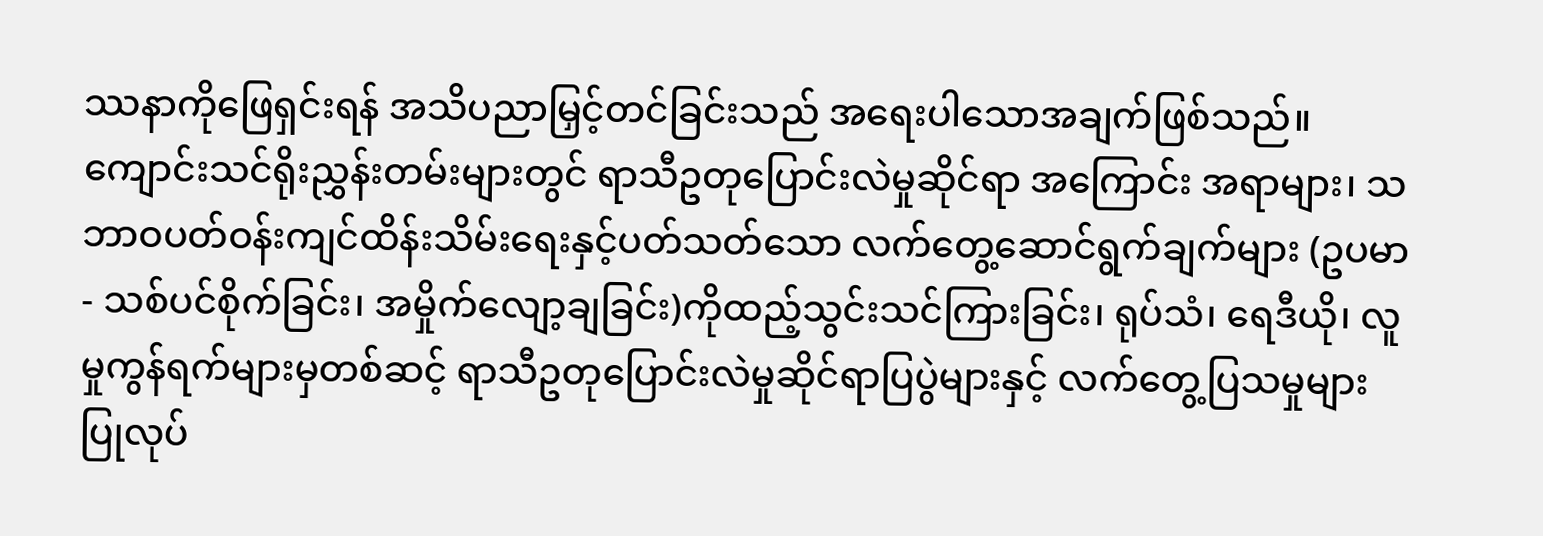ဿနာကိုဖြေရှင်းရန် အသိပညာမြှင့်တင်ခြင်းသည် အရေးပါသောအချက်ဖြစ်သည်။ ကျောင်းသင်ရိုးညွှန်းတမ်းများတွင် ရာသီဥတုပြောင်းလဲမှုဆိုင်ရာ အကြောင်း အရာများ၊ သဘာဝပတ်ဝန်းကျင်ထိန်းသိမ်းရေးနှင့်ပတ်သတ်သော လက်တွေ့ဆောင်ရွက်ချက်များ (ဥပမာ- သစ်ပင်စိုက်ခြင်း၊ အမှိုက်လျော့ချခြင်း)ကိုထည့်သွင်းသင်ကြားခြင်း၊ ရုပ်သံ၊ ရေဒီယို၊ လူမှုကွန်ရက်များမှတစ်ဆင့် ရာသီဥတုပြောင်းလဲမှုဆိုင်ရာပြပွဲများနှင့် လက်တွေ့ပြသမှုများ ပြုလုပ်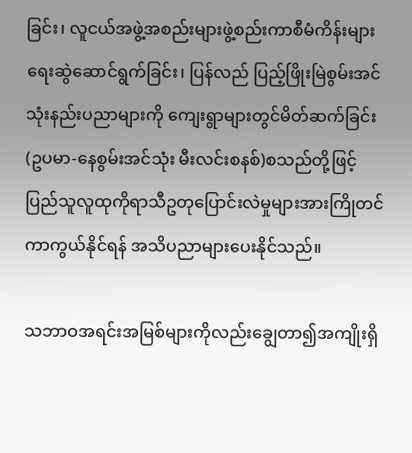ခြင်း၊ လူငယ်အဖွဲ့အစည်းများဖွဲ့စည်းကာစီမံကိန်းများရေးဆွဲဆောင်ရွက်ခြင်း၊ ပြန်လည် ပြည့်ဖြိုးမြဲစွမ်းအင်သုံးနည်းပညာများကို ကျေးရွာများတွင်မိတ်ဆက်ခြင်း(ဥပမာ-နေစွမ်းအင်သုံး မီးလင်းစနစ်)စသည်တို့ဖြင့် ပြည်သူလူထုကိုရာသီဥတုပြောင်းလဲမှုများအားကြိုတင်ကာကွယ်နိုင်ရန် အသိပညာများပေးနိုင်သည်။

သဘာဝအရင်းအမြစ်များကိုလည်းချွေတာ၍အကျိုးရှိ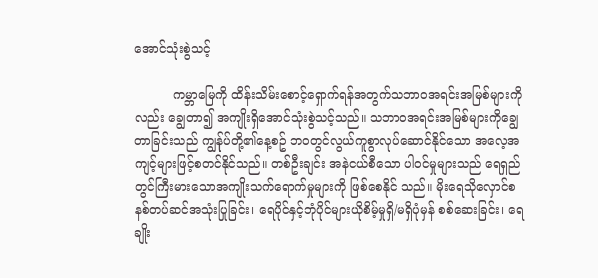အောင်သုံးစွဲသင့်

          ကမ္ဘာမြေကို ထိန်းသိမ်းစောင့်ရှောက်ရန်အတွက်သဘာဝအရင်းအမြစ်များကိုလည်း ချွေတာ၍ အကျိုးရှိအောင်သုံးစွဲသင့်သည်။ သဘာဝအရင်းအမြစ်များကိုချွေတာခြင်းသည် ကျွန်ုပ်တို့၏နေ့စဥ် ဘဝတွင်လွယ်ကူစွာလုပ်ဆောင်နိုင်သော အလေ့အကျင့်များဖြင့်စတင်နိုင်သည်။ တစ်ဦးချင်း အနဲငယ်စီသော ပါဝင်မှုများသည် ရေရှည်တွင်ကြီးမားသောအကျိုးသက်ရောက်မှုများကို ဖြစ်စေနိုင် သည်။ မိုးရေသိုလှောင်စနစ်တပ်ဆင်အသုံးပြုခြင်း၊ ရေပိုင်နှင့်ဘုံပိုင်များယိုစိမ့်မှုရှိ/မရှိပုံမှန် စစ်ဆေးခြင်း၊ ရေချိုး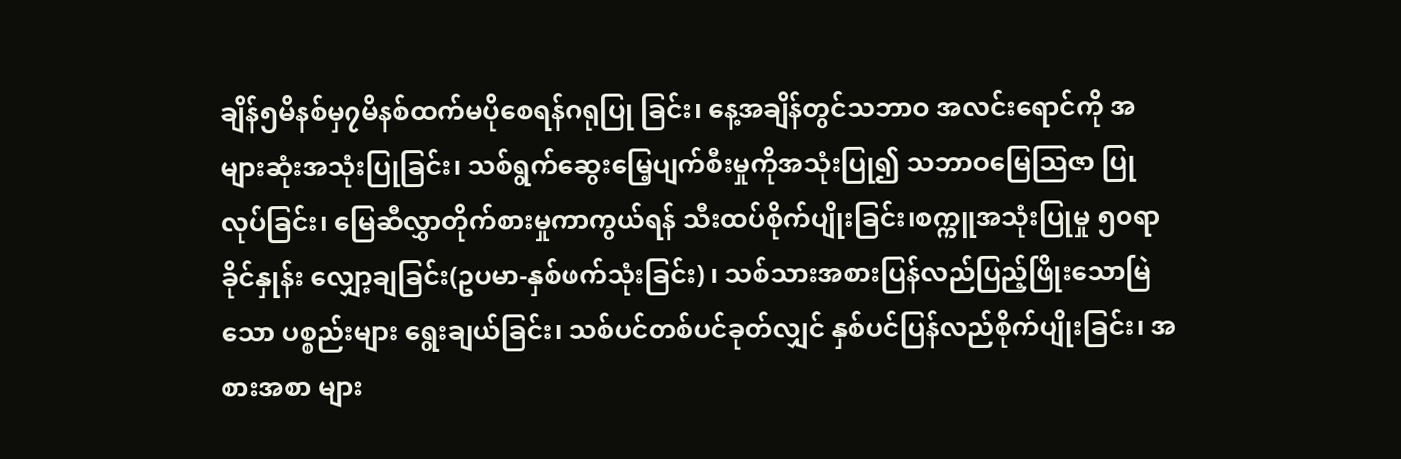ချိန်၅မိနစ်မှ၇မိနစ်ထက်မပိုစေရန်ဂရုပြု ခြင်း၊ နေ့အချိန်တွင်သဘာဝ အလင်းရောင်ကို အများဆုံးအသုံးပြုခြင်း၊ သစ်ရွက်ဆွေးမြေ့ပျက်စီးမှုကိုအသုံးပြု၍ သဘာဝမြေသြဇာ ပြုလုပ်ခြင်း၊ မြေဆီလွှာတိုက်စားမှုကာကွယ်ရန် သီးထပ်စိုက်ပျိုးခြင်း၊စက္ကူအသုံးပြုမှု ၅၀ရာခိုင်နှုန်း လျှော့ချခြင်း(ဥပမာ-နှစ်ဖက်သုံးခြင်း) ၊ သစ်သားအစားပြန်လည်ပြည့်ဖြိုးသောမြဲသော ပစ္စည်းများ ရွေးချယ်ခြင်း၊ သစ်ပင်တစ်ပင်ခုတ်လျှင် နှစ်ပင်ပြန်လည်စိုက်ပျိုးခြင်း၊ အစားအစာ များ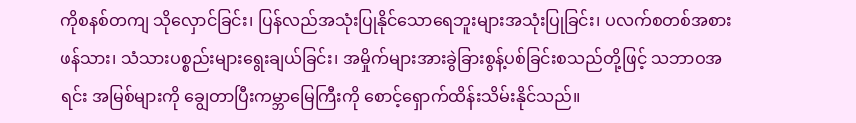ကိုစနစ်တကျ သိုလှောင်ခြင်း၊ ပြန်လည်အသုံးပြုနိုင်သောရေဘူးများအသုံးပြုခြင်း၊ ပလက်စတစ်အစားဖန်သား၊ သံသားပစ္စည်းများ‌ရွေးချယ်ခြင်း၊ အမှိုက်များအားခွဲခြားစွန့်ပစ်ခြင်းစသည်တို့ဖြင့် သဘာဝအရင်း အမြစ်များကို ချွေတာပြီးကမ္ဘာမြေကြီးကို စောင့်ရှောက်ထိန်းသိမ်းနိုင်သည်။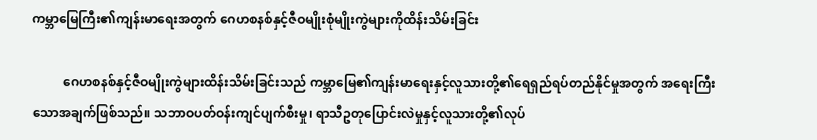ကမ္ဘာမြေကြီး၏ကျန်းမာရေးအတွက် ဂေဟစနစ်နှင့်ဇီဝမျိုးစုံမျိုးကွဲများကိုထိန်းသိမ်းခြင်း

          ဂေဟစနစ်နှင့်ဇီဝမျိုးကွဲများထိန်းသိမ်းခြင်းသည် ကမ္ဘာမြေ၏ကျန်းမာရေးနှင့်လူသားတို့၏‌ရေရှည်ရပ်တည်နိုင်မှုအတွက် အ‌ရေးကြီးသောအချက်ဖြစ်သည်။ သဘာဝပတ်ဝန်းကျင်ပျက်စီးမှု၊ ရာသီဥတုပြောင်းလဲမှုနှင့်လူသားတို့၏လုပ်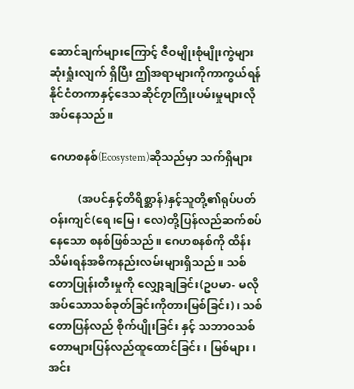ဆောင်ချက်များကြောင့် ဇီဝမျိုးစုံမျိုးကွဲများ ဆုံးရှုံးလျက် ရှိပြီး ဤအရာများကိုကာကွယ်ရန် နိုင်ငံတကာနှင့်ဒေသဆိုင်၇ာကြိုးပမ်းမှုများလိုအပ်နေသည်။

ဂေဟစနစ်(Ecosystem)ဆိုသည်မှာ သက်ရှိများ

          (အပင်နှင့်တိရိစ္ဆာန်)နှင့်သူတို့၏ရုပ်ပတ်ဝန်းကျင်(ရေ၊မြေ၊ လေ)တို့ပြန်လည်ဆက်စပ်နေသော စနစ်ဖြစ်သည်။ ဂေဟစနစ်ကို ထိန်းသိမ်းရန်အဓိကနည်းလမ်းများရှိသည်။ သစ်တောပြုန်းတီးမှုကို လျှော့ချခြင်း(ဥပမာ- မလိုအပ်သောသစ်ခုတ်ခြင်းကိုတားမြစ်ခြင်း)၊ သစ်တောပြန်လည် စိုက်ပျိုးခြင်း နှင့် သဘာဝသစ်တောများပြန်လည်ထူထောင်ခြင်း၊ မြစ်များ၊ အင်း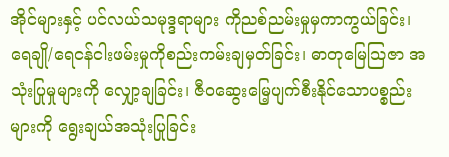အိုင်များနှင့် ပင်လယ်သမုဒ္ဒရာများ ကိုညစ်ညမ်းမှုမှကာကွယ်ခြင်း၊ ရေချို/ရေငန်ငါးဖမ်းမှုကိုစည်းကမ်းချမှတ်ခြင်း၊ ဓာတုမြေသြဇာ အသုံးပြုမှုများကို လျှော့ချခြင်း၊ ဇီဝဆွေးမြေ့ပျက်စီးနိုင်သောပစ္စည်းများကို ရွေးချယ်အသုံးပြုခြင်း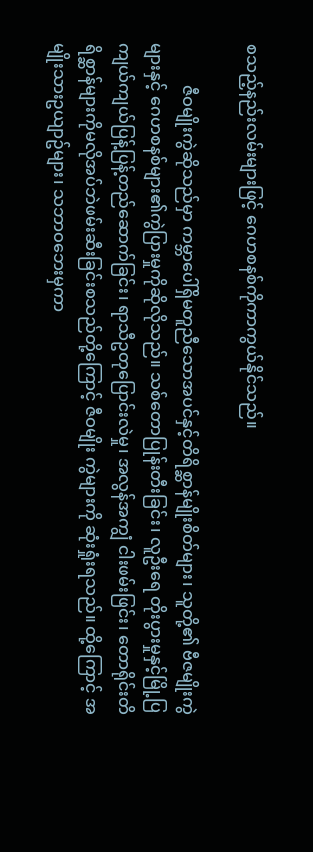စသည့်နည်းလမ်းများဖြင့် ဂေဟစနစ်ကိုကာကွယ်နိုင်သည်။

          ဇီဝမျိုးကွဲဆိုသည်မှာ ကမ္ဘာပေါ်ရှိမတူညီသောအပင်နှင့်တိရိစ္ဆာန်မျိုးစိတ်များ၊ သူတို့၏ ဗီဇမျိုးကွဲများနှင့် ဂေဟစနစ်များ၏ကွဲပြားမှုကိုဆိုလိုသည်။ သစ်တောပြုန်းတီးခြင်း၊ လူဦးရေ တိုးပွားမှုနှင့်မြို့ပြကျယ်ကျယ်ပြန့်ပြန့်တည်ဆောက်ခြင်း၊ ရာသီဥတုပြောင်းလဲမှု၊ အလွန်အကျွံ ငါးဖမ်းဖြင်း၊ တောရိုင်းတိရိစ္ဆာန်များကိုမလိုအပ်ဘဲဖမ်းဆီးခြင်းစသည်တို့ကြောင့် ဇီဝမျိုး ကွဲများကို ဆုံးရှုံးရသည်။ ထို့ကြောင့် အမျိုးသားဥယျာဥ်များ၊ သဘာဝဘေးမှကာ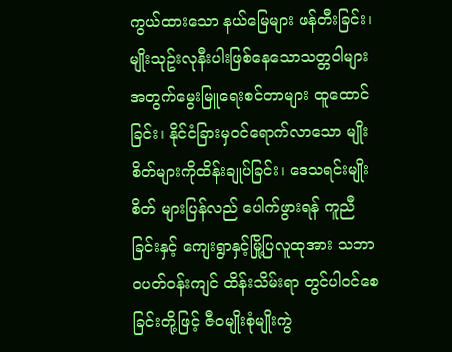ကွယ်ထားသော နယ်မြေများ ဖန်တီးခြင်း၊ မျိုးသုဥ်းလုနီးပါးဖြစ်နေသောသတ္တဝါများအတွက်မွေးမြူရေးစင်တာများ ထူထောင်ခြင်း၊ နိုင်ငံခြားမှဝင်ရောက်လာသော မျိုးစိတ်များကိုထိန်းချုပ်ခြင်း၊ ဒေသရင်းမျိုးစိတ် များပြန်လည် ပေါက်ဖွားရန် ကူညီခြင်းနှင့် ကျေးရွာနှင့်မြို့ပြလူထုအား သဘာဝပတ်ဝန်းကျင် ထိန်းသိမ်းရာ တွင်ပါဝင်စေခြင်းတို့ဖြင့် ဇီဝမျိုးစုံမျိုးကွဲ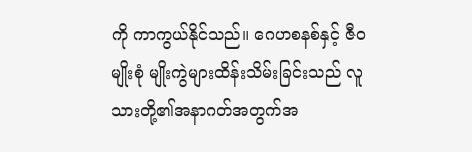ကို ကာကွယ်နိုင်သည်။ ဂေဟစနစ်နှင့် ဇီဝမျိုးစုံ မျိုးကွဲများထိန်းသိမ်းခြင်းသည် လူသားတို့၏အနာဂတ်အတွက်အ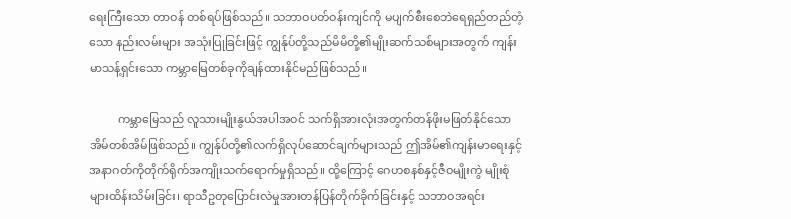ရေးကြီးသော တာဝန် တစ်ရပ်ဖြစ်သည်။ သဘာဝပတ်ဝန်းကျင်ကို မပျက်စီးစေဘဲရေရှည်တည်တံ့သော နည်းလမ်းများ အသုံးပြုခြင်းဖြင့် ကျွန်ုပ်တို့သည်မိမိတို့၏မျိုးဆက်သစ်များအတွက် ကျန်းမာသန့်ရှင်းသော ကမ္ဘာမြေတစ်ခုကိုချန်ထားနိုင်မည်ဖြစ်သည်။

          ကမ္ဘာမြေသည် လူသားမျိုးနွယ်အပါအဝင် သက်ရှိအားလုံးအတွက်တန်ဖိုးမဖြတ်နိုင်သော အိမ်တစ်အိမ်ဖြစ်သည်။ ကျွန်ုပ်တို့၏လက်ရှိလုပ်ဆောင်ချက်များသည် ဤအိမ်၏ကျန်းမာရေးနှင့် အနာဂတ်ကိုတိုက်ရိုက်အကျိုးသက်ရောက်မှုရှိသည်။ ထို့ကြောင့် ဂေဟစနစ်နှင့်ဇီဝမျိုးကွဲ မျိုးစုံများထိန်းသိမ်းခြင်း၊ ရာသီဥတုပြောင်းလဲမှုအားတန်ပြန်တိုက်ခိုက်ခြင်းနှင့် သဘာဝအရင်း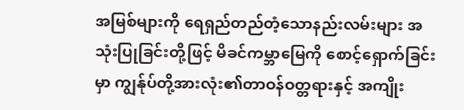အမြစ်များကို ‌ရေရှည်တည်တံ့သောနည်းလမ်းများ အသုံးပြုခြင်းတို့ဖြင့် မိခင်ကမ္ဘာမြေကို စောင့်ရှောက်ခြင်းမှာ ကျွန်ုပ်တို့အားလုံး၏တာဝန်ဝတ္တရားနှင့် အကျိုး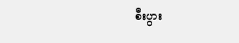စီးပွား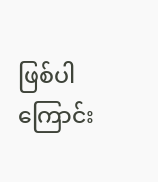ဖြစ်ပါကြောင်း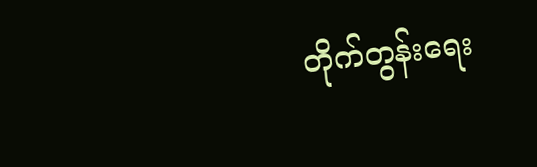တိုက်တွန်းရေး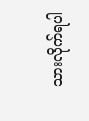သားလိုက်ရပါ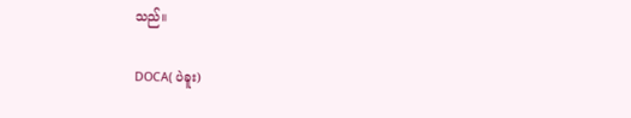သည်။

DOCA( ပဲခူး)